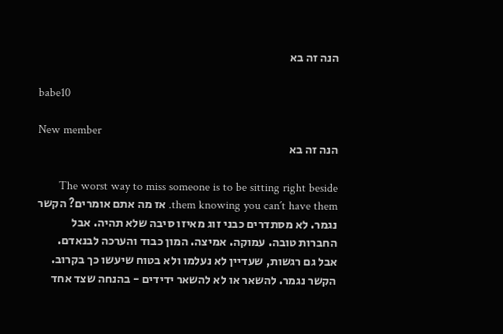הנה זה בא

babe10

New member
הנה זה בא

The worst way to miss someone is to be sitting right beside them knowing you can´t have them. אז מה אתם אומרים? הקשר נגמר. לא מסתדרים כבני זוג מאיזו סיבה שלא תהיה. אבל החברות טובה. עמוקה. אמיצה. המון כבוד והערכה לבנאדם. אבל גם רגשות, שעדיין לא נעלמו ולא בטוח שיעשו כך בקרוב. הקשר נגמר. להשאר או לא להשאר ידידים - בהנחה שצד אחד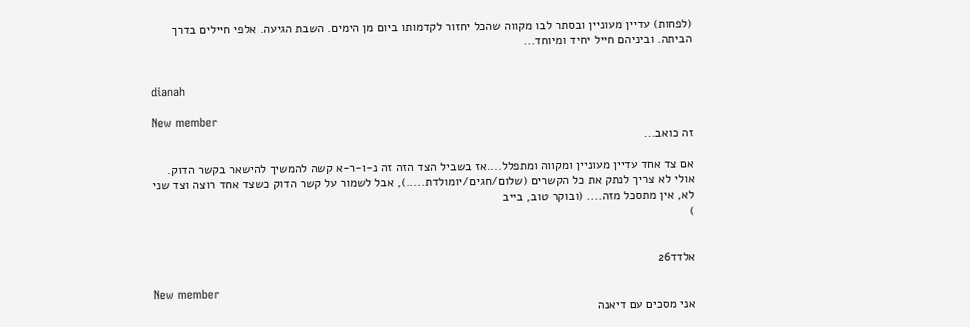(לפחות) עדיין מעוניין ובסתר לבו מקווה שהכל יחזור לקדמותו ביום מן הימים. השבת הגיעה. אלפי חיילים בדרך הביתה. וביניהם חייל יחיד ומיוחד...


dianah

New member
זה כואב...

אם צד אחד עדיין מעוניין ומקווה ומתפלל....אז בשביל הצד הזה זה נ-ו-ר-א קשה להמשיך להישאר בקשר הדוק. אולי לא צריך לנתק את כל הקשרים (שלום/חגים/יומולדת.....), אבל לשמור על קשר הדוק כשצד אחד רוצה וצד שני לא, אין מתסכל מזה.... (ובוקר טוב, בייב
)


אלדד26

New member
אני מסכים עם דיאנה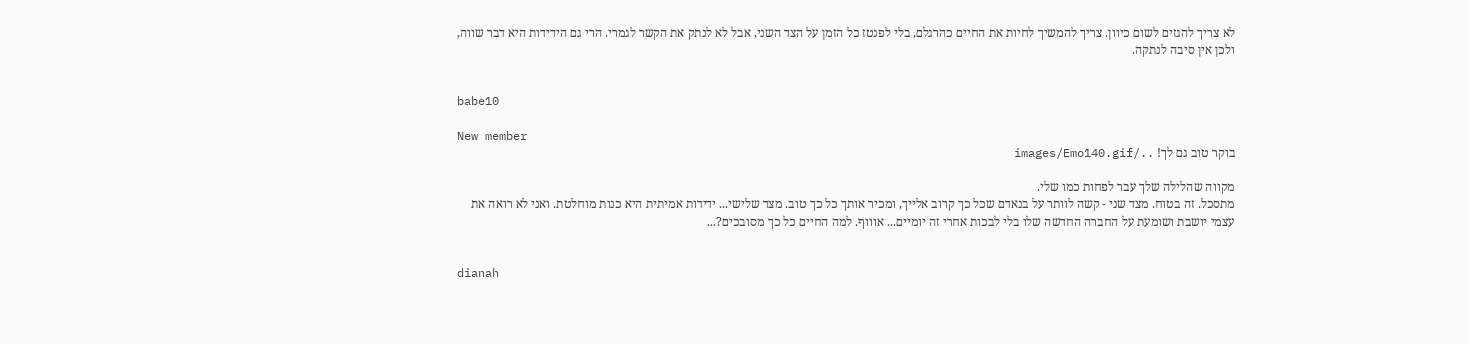לא צריך להגזים לשום כיוון. צריך להמשיך לחיות את החיים כהרגלם, בלי לפנטז כל הזמן על הצד השני, אבל לא לנתק את הקשר לגמרי. הרי גם הידידות היא דבר שווה, ולכן אין סיבה לנתקה.


babe10

New member
בוקר טוב גם לך! ../images/Emo140.gif

מקווה שהלילה שלך עבר לפחות כמו שלי.
מתסכל. זה בטוח. מצד שני - קשה לוותר על בנאדם שכל כך קרוב אלייך, ומכיר אותך כל כך טוב. מצד שלישי... ידידות אמיתית היא כנות מוחלטת. ואני לא רואה את עצמי יושבת ושומעת על החברה החדשה שלו בלי לבכות אחרי זה יומיים... אוווף. למה החיים כל כך מסובכים?...


dianah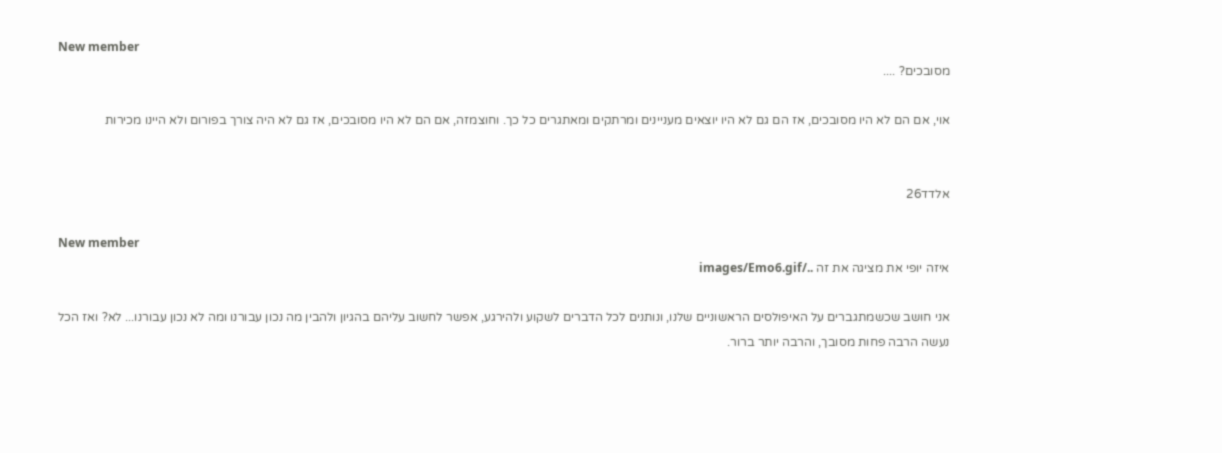New member
מסובכים? ....

אוי, אם הם לא היו מסובכים, אז הם גם לא היו יוצאים מעניינים ומרתקים ומאתגרים כל כך. וחוצמזה, אם הם לא היו מסובכים, אז גם לא היה צורך בפורום ולא היינו מכירות


אלדד26

New member
איזה יופי את מציגה את זה ../images/Emo6.gif

אני חושב שכשמתגברים על האיפולסים הראשוניים שלנו, ונותנים לכל הדברים לשקוע ולהירגע, אפשר לחשוב עליהם בהגיון ולהבין מה נכון עבורנו ומה לא נכון עבורנו... לא? ואז הכל נעשה הרבה פחות מסובך, והרבה יותר ברור.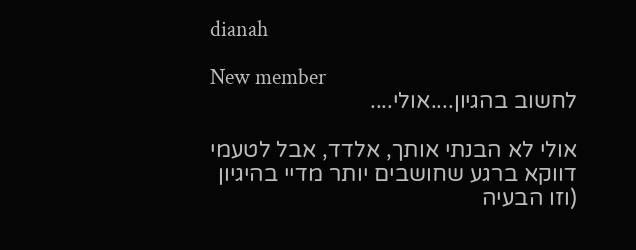dianah

New member
לחשוב בהגיון....אולי....

אולי לא הבנתי אותך, אלדד, אבל לטעמי דווקא ברגע שחושבים יותר מדיי בהיגיון (וזו הבעיה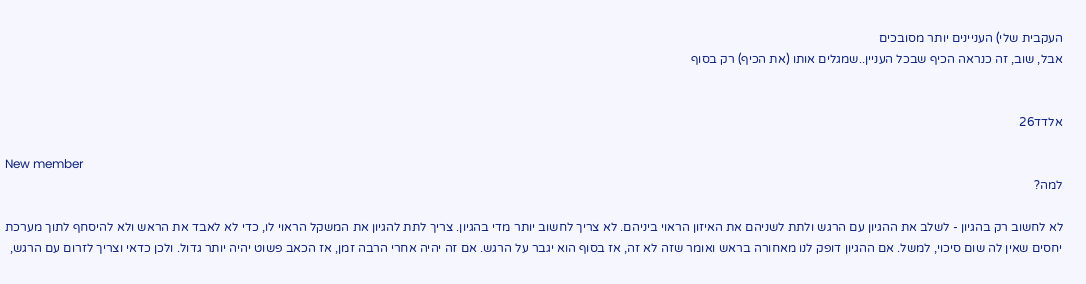העקבית שלי) העניינים יותר מסובכים
אבל, שוב, זה כנראה הכיף שבכל העניין..שמגלים אותו (את הכיף) רק בסוף


אלדד26

New member
למה?

לא לחשוב רק בהגיון - לשלב את ההגיון עם הרגש ולתת לשניהם את האיזון הראוי ביניהם. לא צריך לחשוב יותר מדי בהגיון. צריך לתת להגיון את המשקל הראוי לו, כדי לא לאבד את הראש ולא להיסחף לתוך מערכת יחסים שאין לה שום סיכוי, למשל. אם ההגיון דופק לנו מאחורה בראש ואומר שזה לא זה, אז בסוף הוא יגבר על הרגש. אם זה יהיה אחרי הרבה זמן, אז הכאב פשוט יהיה יותר גדול. ולכן כדאי וצריך לזרום עם הרגש,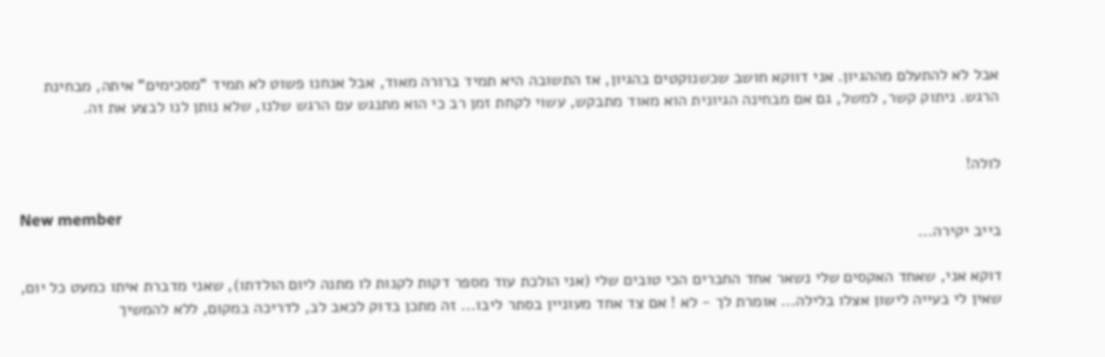אבל לא להתעלם מההגיון. אני דווקא חושב שכשנוקטים בהגיון, אז התשובה היא תמיד ברורה מאוד, אבל אנחנו פשוט לא תמיד "מסכימים" איתה, מבחינת הרגש. ניתוק קשר, למשל, גם אם מבחינה הגיונית הוא מאוד מתבקש, עשוי לקחת זמן רב כי הוא מתנגש עם הרגש שלנו, שלא נותן לנו לבצע את זה.


לולה!

New member
בייב יקירה...

דוקא אני, שאחד האקסים שלי נשאר אחד החברים הכי טובים שלי (אני הולכת עוד מספר דקות לקנות לו מתנה ליום הולדתו), שאני מדברת איתו כמעט כל יום, שאין לי בעייה לישון אצלו בלילה... אומרת לך - לא ! אם צד אחד מעוניין בסתר ליבו... זה מתכן בדוק לכאב לב, לדריכה במקום, ללא להמשיך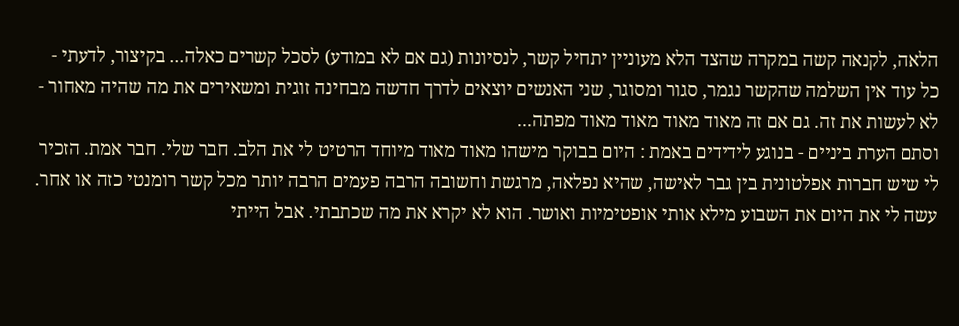הלאה, לקנאה קשה במקרה שהצד הלא מעוניין יתחיל קשר, לנסיונות (גם אם לא במודע) לסכל קשרים כאלה... בקיצור, לדעתי - כל עוד אין השלמה שהקשר נגמר, סגור ומסוגר, שני האנשים יוצאים לדרך חדשה מבחינה זוגית ומשאירים את מה שהיה מאחור - לא לעשות את זה. גם אם זה מאוד מאוד מאוד מאוד מפתה...
וסתם הערת ביניים - בנוגע לידידים באמת : היום בבוקר מישהו מאוד מאוד מיוחד הרטיט לי את הלב. חבר שלי. חבר אמת. הזכיר לי שיש חברות אפלטונית בין גבר לאישה, שהיא נפלאה, מרגשת וחשובה הרבה פעמים הרבה יותר מכל קשר רומנטי כזה או אחר. עשה לי את היום את השבוע מילא אותי אופטימיות ואושר. הוא לא יקרא את מה שכתבתי. אבל הייתי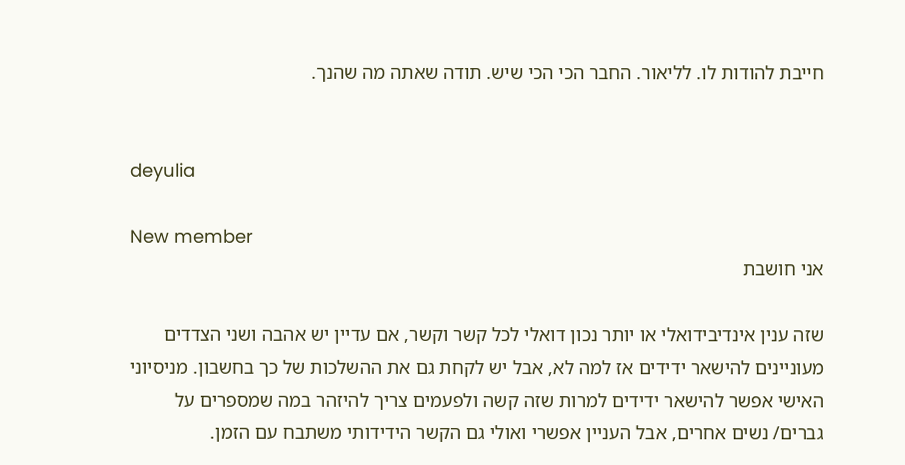חייבת להודות לו. לליאור. החבר הכי הכי שיש. תודה שאתה מה שהנך.


deyulia

New member
אני חושבת

שזה ענין אינדיבידואלי או יותר נכון דואלי לכל קשר וקשר, אם עדיין יש אהבה ושני הצדדים מעוניינים להישאר ידידים אז למה לא, אבל יש לקחת גם את ההשלכות של כך בחשבון. מניסיוני האישי אפשר להישאר ידידים למרות שזה קשה ולפעמים צריך להיזהר במה שמספרים על גברים/ נשים אחרים, אבל העניין אפשרי ואולי גם הקשר הידידותי משתבח עם הזמן.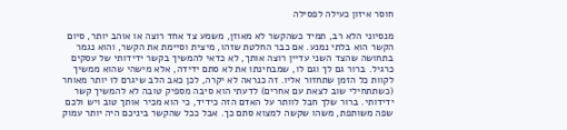חוסר איזון כעילה לפסילה

מנסיוני הלא רב, תמיד כשהקשר לא מאוזן, משמע צד אחד רוצה או אוהב יותר, סיום הקשר הוא בלתי נמנע. אם כבר החלטת שזהו, מיצית וסיימת את הקשר, והוא נגמר בתחושה שהצד השני עדיין רוצה אותך, לא כדאי להמשיך בקשר ידידותי של עסקים כרגיל. ברור גם לך וגם לו, שמבחינתו את לא סתם ידידה, אלא מישהי שהוא ממשיך לקוות כל הזמן שתחזור אליו. זה כנראה לא יקרה, לכן כאב הלב שיגרם לו יותר מאוחר (כשתתחילי שוב לצאת עם אחרים) לדעתי הוא סיבה מספיק טובה לא להמשיך קשר ידידותי. ברור שלך חבל לוותר על האדם הזה כידיד, כי הוא מכיר אותך טוב ויש ולכם שפה משותפת, משהו שקשה למצוא סתם כך. אבל ככל שהקשר ביניכם היה יותר עמוק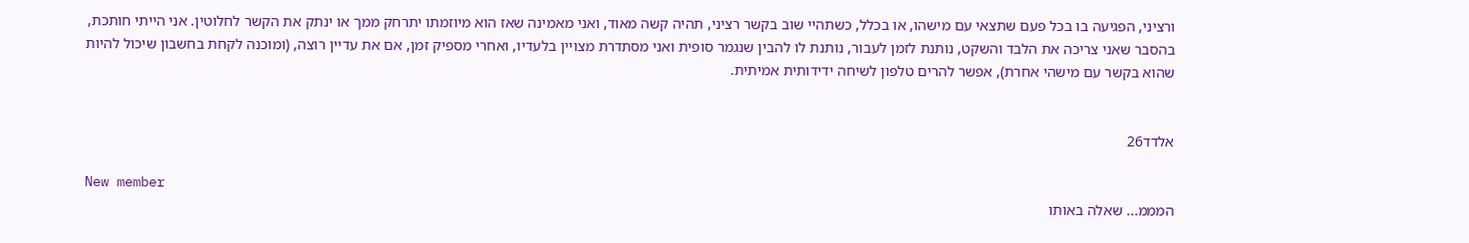ורציני, הפגיעה בו בכל פעם שתצאי עם מישהו, או בכלל, כשתהיי שוב בקשר רציני, תהיה קשה מאוד, ואני מאמינה שאז הוא מיוזמתו יתרחק ממך או ינתק את הקשר לחלוטין. אני הייתי חותכת, בהסבר שאני צריכה את הלבד והשקט, נותנת לזמן לעבור, נותנת לו להבין שנגמר סופית ואני מסתדרת מצויין בלעדיו, ואחרי מספיק זמן, אם את עדיין רוצה, (ומוכנה לקחת בחשבון שיכול להיות שהוא בקשר עם מישהי אחרת), אפשר להרים טלפון לשיחה ידידותית אמיתית.


אלדד26

New member
המממ... שאלה באותו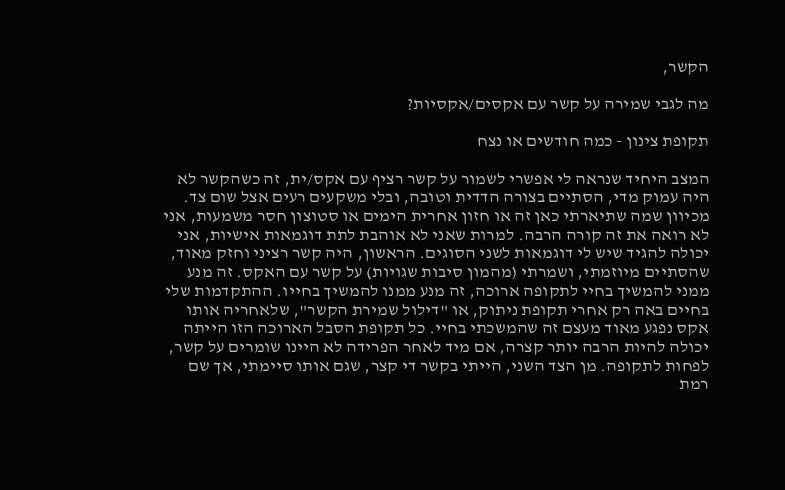הקשר,

מה לגבי שמירה על קשר עם אקסים/אקסיות?

תקופת צינון - כמה חודשים או נצח

המצב היחיד שנראה לי אפשרי לשמור על קשר רציף עם אקס/ית, זה כשהקשר לא היה עמוק מדי, הסתיים בצורה הדדית וטובה, ובלי משקעים רעים אצל שום צד. מכיוון שמה שתיארתי כאן זה או חזון אחרית הימים או סטוצון חסר משמעות, אני לא רואה את זה קורה הרבה. למרות שאני לא אוהבת לתת דוגמאות אישיות, אני יכולה להגיד שיש לי דוגמאות לשני הסוגים. הראשון, היה קשר רציני וחזק מאוד, שהסתיים מיוזמתי, ושמרתי (מהמון סיבות שגויות) על קשר עם האקס. זה מנע ממני להמשיך בחיי לתקופה ארוכה, זה מנע ממנו להמשיך בחייו. ההתקדמות שלי בחיים באה רק אחרי תקופת ניתוק, או "דילול שמירת הקשר", שלאחריה אותו אקס נפגע מאוד מעצם זה שהמשכתי בחיי. כל תקופת הסבל הארוכה הזו הייתה יכולה להיות הרבה יותר קצרה, אם מיד לאחר הפרידה לא היינו שומרים על קשר, לפחות לתקופה. מן הצד השני, הייתי בקשר די קצר, שגם אותו סיימתי, אך שם רמת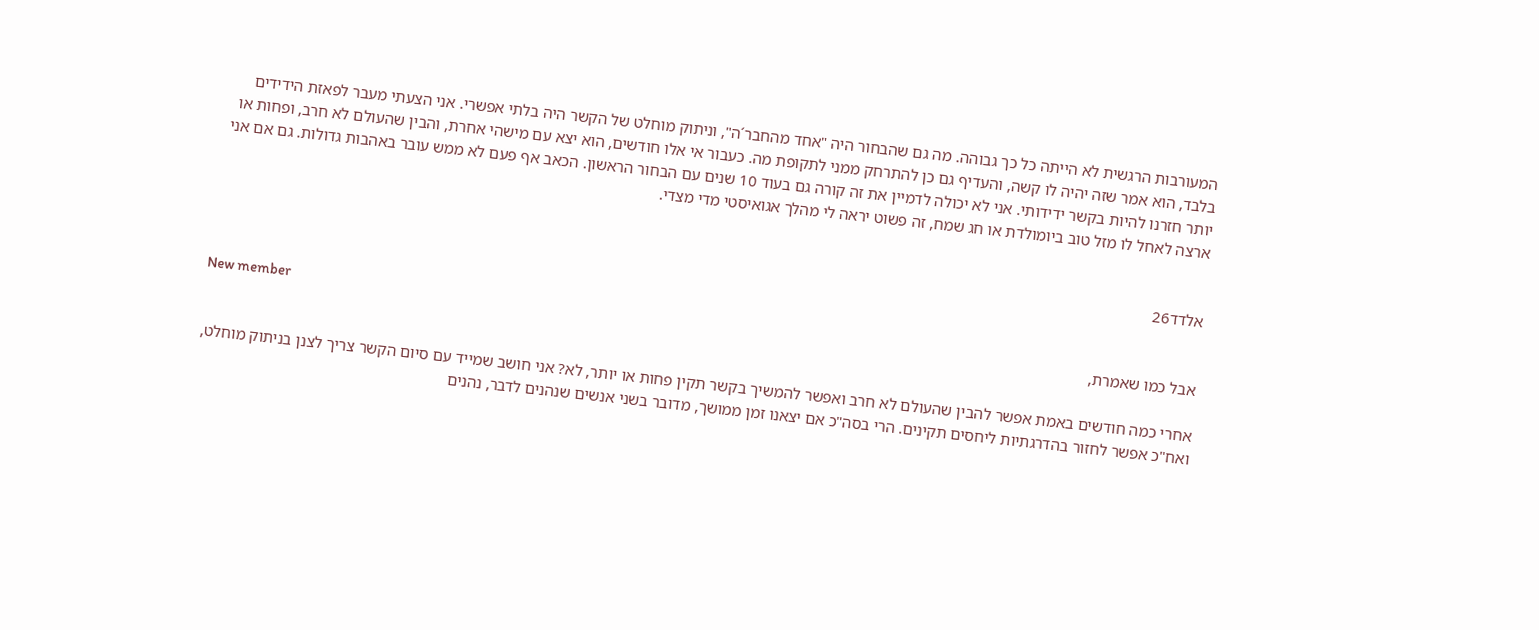המעורבות הרגשית לא הייתה כל כך גבוהה. מה גם שהבחור היה "אחד מהחבר´ה", וניתוק מוחלט של הקשר היה בלתי אפשרי. אני הצעתי מעבר לפאזת הידידים בלבד, הוא אמר שזה יהיה לו קשה, והעדיף גם כן להתרחק ממני לתקופת מה. כעבור אי אלו חודשים, הוא יצא עם מישהי אחרת, והבין שהעולם לא חרב, ופחות או יותר חזרנו להיות בקשר ידידותי. אני לא יכולה לדמיין את זה קורה גם בעוד 10 שנים עם הבחור הראשון. הכאב אף פעם לא ממש עובר באהבות גדולות. גם אם אני ארצה לאחל לו מזל טוב ביומולדת או חג שמח, זה פשוט יראה לי מהלך אגואיסטי מדי מצדי.


אלדד26

New member
אבל כמו שאמרת,

אחרי כמה חודשים באמת אפשר להבין שהעולם לא חרב ואפשר להמשיך בקשר תקין פחות או יותר, לא? אני חושב שמייד עם סיום הקשר צריך לצנן בניתוק מוחלט, ואח"כ אפשר לחזור בהדרגתיות ליחסים תקינים. הרי בסה"כ אם יצאנו זמן ממושך, מדובר בשני אנשים שנהנים לדבר, נהנים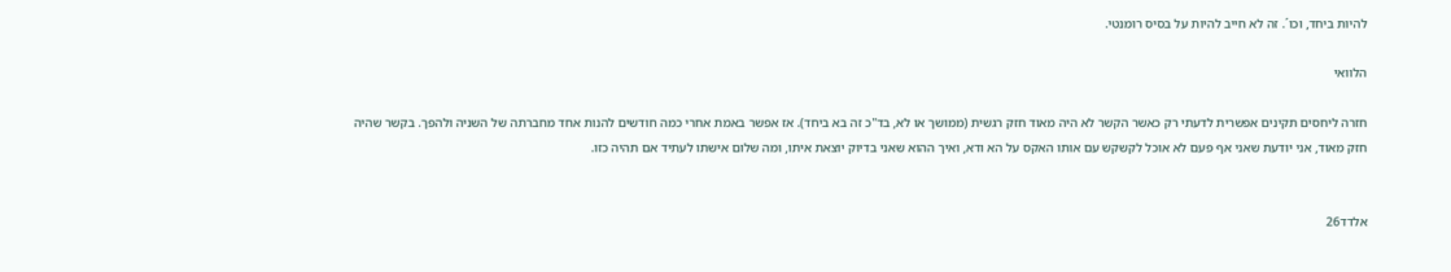להיות ביחד, וכו´. זה לא חייב להיות על בסיס רומנטי.

הלוואי

חזרה ליחסים תקינים אפשרית לדעתי רק כאשר הקשר לא היה מאוד חזק רגשית (ממושך או לא, בד"כ זה בא ביחד). אז אפשר באמת אחרי כמה חודשים להנות אחד מחברתה של השניה ולהפך. בקשר שהיה חזק מאוד, אני יודעת שאני אף פעם לא אוכל לקשקש עם אותו האקס על הא ודא, ואיך ההוא שאני בדיוק יוצאת איתו, ומה שלום אישתו לעתיד אם תהיה כזו.


אלדד26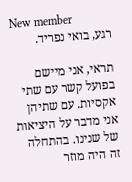New member
רגע, בואי נפריד.

תראי, אני מיישם בפועל קשר עם שתי אקסיות. עם שתיהן אני מדבר על היציאות של שנינו. בהתחלה זה היה מוזר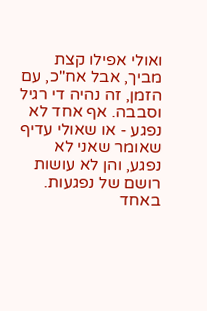ואולי אפילו קצת מביך, אבל אח"כ, עם הזמן, זה נהיה די רגיל וסבבה. אף אחד לא נפגע - או שאולי עדיף שאומר שאני לא נפגע, והן לא עושות רושם של נפגעות. באחד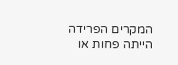המקרים הפרידה הייתה פחות או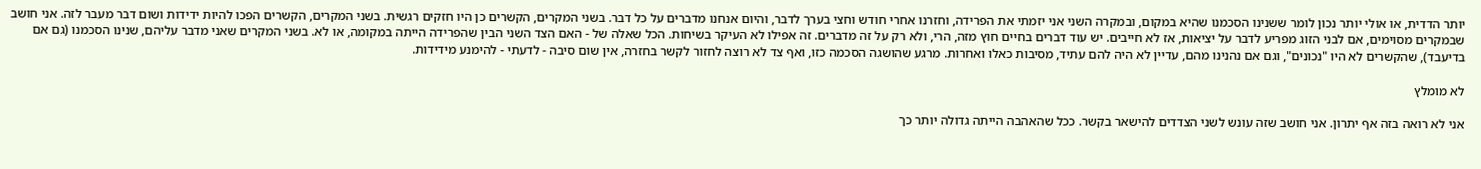יותר הדדית, או אולי יותר נכון לומר ששנינו הסכמנו שהיא במקום, ובמקרה השני אני יזמתי את הפרידה, וחזרנו אחרי חודש וחצי בערך לדבר, והיום אנחנו מדברים על כל דבר. בשני המקרים, הקשרים כן היו חזקים רגשית. בשני המקרים, הקשרים הפכו להיות ידידות ושום דבר מעבר לזה. אני חושב שבמקרים מסוימים, אם לבני הזוג מפריע לדבר על יציאות, אז לא חייבים. יש עוד דברים בחיים חוץ מזה, הרי, ולא רק על זה מדברים. זה אפילו לא העיקר בשיחות. הכל שאלה של - האם הצד השני הבין שהפרידה הייתה במקומה, או לא. בשני המקרים שאני מדבר עליהם, שנינו הסכמנו (גם אם בדיעבד), שהקשרים לא היו "נכונים", וגם אם נהנינו מהם, עדיין לא היה להם עתיד, מסיבות כאלו ואחרות. מרגע שהושגה הסכמה כזו, ואף צד לא רוצה לחזור לקשר בחזרה, אין שום סיבה - לדעתי - להימנע מידידות.

לא מומלץ

אני לא רואה בזה אף יתרון. אני חושב שזה עונש לשני הצדדים להישאר בקשר. ככל שהאהבה הייתה גדולה יותר כך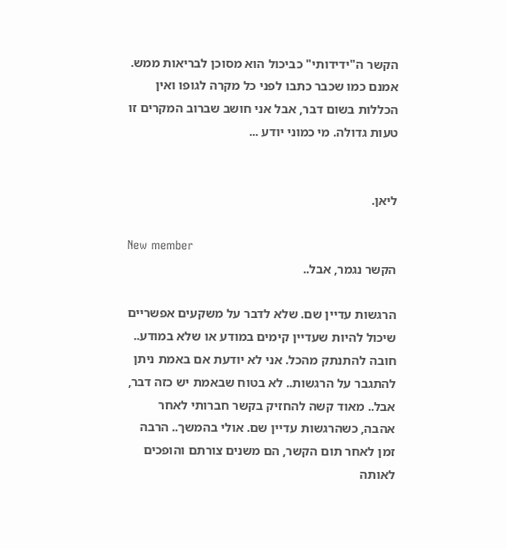הקשר ה"ידידותי" כביכול הוא מסוכן לבריאות ממש. אמנם כמו שכבר כתבו לפני כל מקרה לגופו ואין הכללות בשום דבר, אבל אני חושב שברוב המקרים זו טעות גדולה. מי כמוני יודע ...


ליאן.

New member
הקשר נגמר, אבל..

הרגשות עדיין שם. שלא לדבר על משקעים אפשריים שיכול להיות שעדיין קימים במודע או שלא במודע.. חובה להתנתק מהכל. אני לא יודעת אם באמת ניתן להתגבר על הרגשות.. לא בטוח שבאמת יש כזה דבר, אבל.. מאוד קשה להחזיק בקשר חברותי לאחר אהבה, כשהרגשות עדיין שם. אולי בהמשך.. הרבה זמן לאחר תום הקשר, הם משנים צורתם והופכים לאותה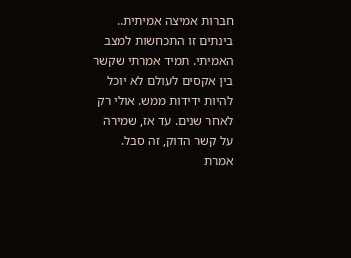חברות אמיצה אמיתית.. בינתים זו התכחשות למצב האמיתי. תמיד אמרתי שקשר בין אקסים לעולם לא יוכל להיות ידידות ממש. אולי רק לאחר שנים. עד אז, שמירה על קשר הדוק, זה סבל. אמרת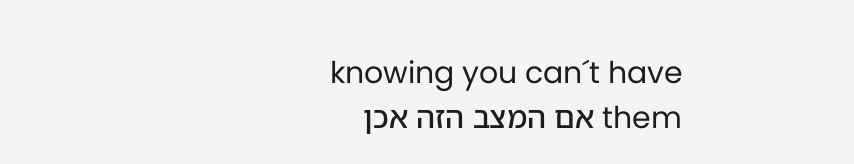knowing you can´t have them אם המצב הזה אכן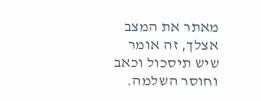מאתר את המצב אצלך, זה אומר שיש תיסכול וכאב וחוסר השלמה.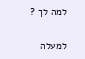למה לך ?

למעלה